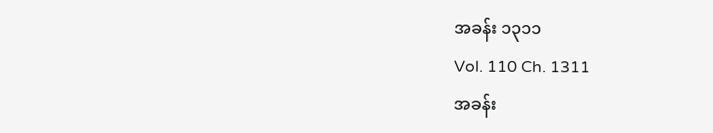အခန်း ၁၃၁၁
Vol. 110 Ch. 1311
အခန်း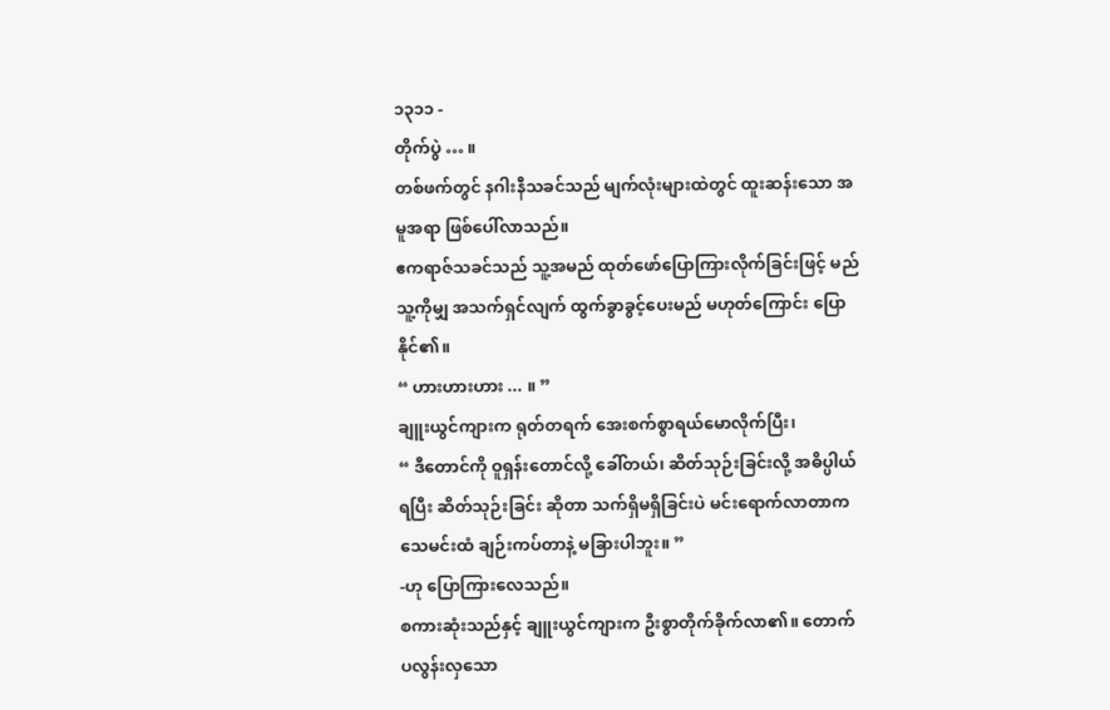၁၃၁၁ -
တိုက်ပွဲ … ။
တစ်ဖက်တွင် နဂါးနီသခင်သည် မျက်လုံးများထဲတွင် ထူးဆန်းသော အမူအရာ ဖြစ်ပေါ်လာသည်။
ဧကရာဇ်သခင်သည် သူ့အမည် ထုတ်ဖော်ပြောကြားလိုက်ခြင်းဖြင့် မည်သူ့ကိုမျှ အသက်ရှင်လျက် ထွက်ခွာခွင့်ပေးမည် မဟုတ်ကြောင်း ပြောနိုင်၏။
“ ဟားဟားဟား ... ။ ”
ချူးယွင်ကျားက ရုတ်တရက် အေးစက်စွာရယ်မောလိုက်ပြီး၊
“ ဒီတောင်ကို ဝူရှန်းတောင်လို့ ခေါ်တယ်၊ ဆိတ်သုဉ်းခြင်းလို့ အဓိပ္ပါယ်ရပြီး ဆိတ်သုဉ်းခြင်း ဆိုတာ သက်ရှိမရှိခြင်းပဲ မင်းရောက်လာတာက သေမင်းထံ ချဉ်းကပ်တာနဲ့ မခြားပါဘူး။ ”
-ဟု ပြောကြားလေသည်။
စကားဆုံးသည်နှင့် ချူးယွင်ကျားက ဦးစွာတိုက်ခိုက်လာ၏။ တောက်ပလွန်းလှသော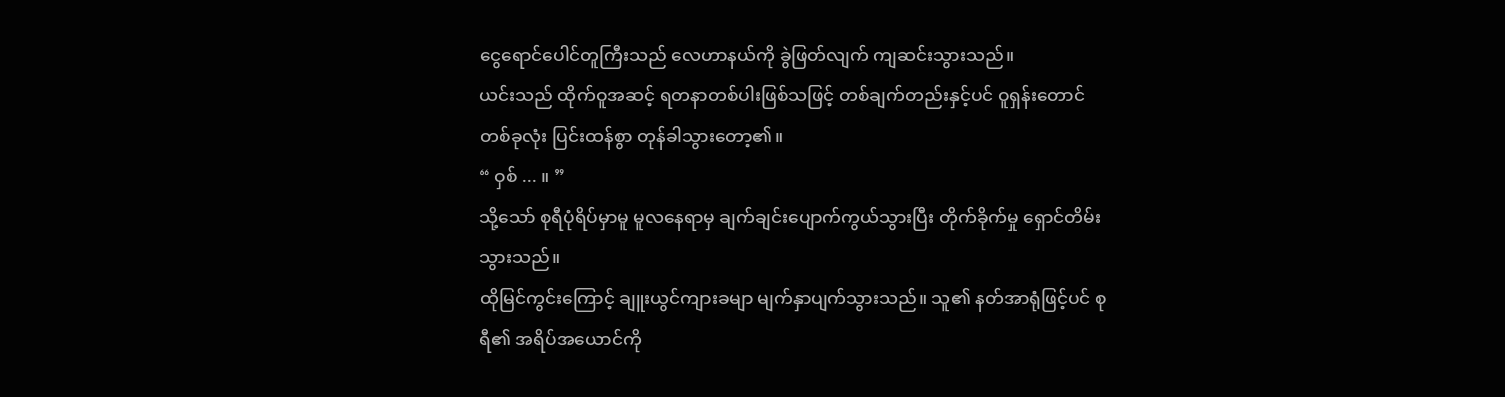ငွေရောင်ပေါင်တူကြီးသည် လေဟာနယ်ကို ခွဲဖြတ်လျက် ကျဆင်းသွားသည်။
ယင်းသည် ထိုက်ဝူအဆင့် ရတနာတစ်ပါးဖြစ်သဖြင့် တစ်ချက်တည်းနှင့်ပင် ဝူရှန်းတောင်တစ်ခုလုံး ပြင်းထန်စွာ တုန်ခါသွားတော့၏။
“ ဝှစ် ... ။ ”
သို့သော် စုရီပုံရိပ်မှာမူ မူလနေရာမှ ချက်ချင်းပျောက်ကွယ်သွားပြီး တိုက်ခိုက်မှု ရှောင်တိမ်းသွားသည်။
ထိုမြင်ကွင်းကြောင့် ချူးယွင်ကျားခမျာ မျက်နှာပျက်သွားသည်။ သူ၏ နတ်အာရုံဖြင့်ပင် စုရီ၏ အရိပ်အယောင်ကို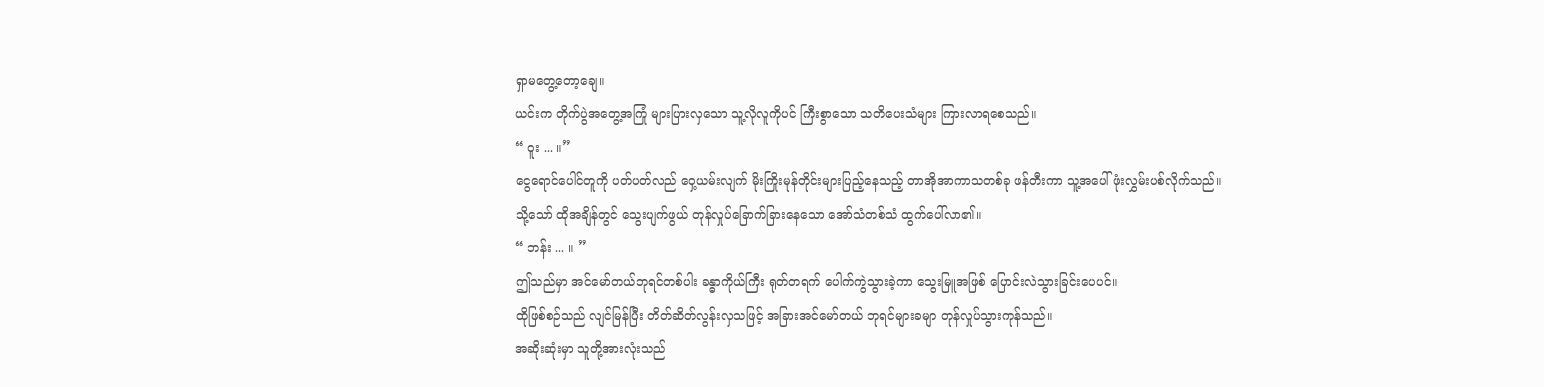ရှာမတွေ့တော့ချေ။
ယင်းက တိုက်ပွဲအတွေ့အကြုံ များပြားလှသော သူ့လိုလူကိုပင် ကြီးစွာသော သတိပေးသံများ ကြားလာရစေသည်။
“ ဝူး ... ။”
ငွေရောင်ပေါင်တူကို ပတ်ပတ်လည် ဝှေ့ယမ်းလျက် မိုးကြိုးမုန်တိုင်းများပြည့်နေသည့် တာအိုအာကာသတစ်ခု ဖန်တီးကာ သူ့အပေါ် ဖုံးလွှမ်းပစ်လိုက်သည်။
သို့သော် ထိုအချိန်တွင် သွေးပျက်ဖွယ် တုန်လှုပ်ခြောက်ခြားနေသော အော်သံတစ်သံ ထွက်ပေါ်လာ၏။
“ ဘန်း ... ။ ”
ဤသည်မှာ အင်မော်တယ်ဘုရင်တစ်ပါး ခန္ဓာကိုယ်ကြီး ရုတ်တရက် ပေါက်ကွဲသွားခဲ့ကာ သွေးမြူအဖြစ် ပြောင်းလဲသွားခြင်းပေပင်။
ထိုဖြစ်စဉ်သည် လျင်မြန်ပြီး တိတ်ဆိတ်လွန်းလှသဖြင့် အခြားအင်မော်တယ် ဘုရင်များခမျာ တုန်လှုပ်သွားကုန်သည်။
အဆိုးဆုံးမှာ သူတို့အားလုံးသည်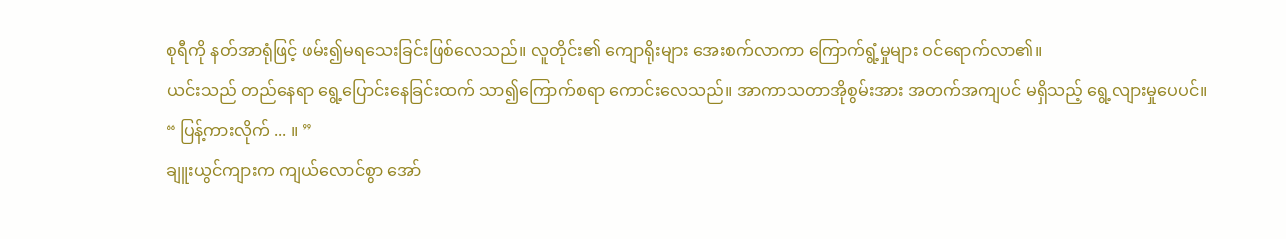စုရီကို နတ်အာရုံဖြင့် ဖမ်း၍မရသေးခြင်းဖြစ်လေသည်။ လူတိုင်း၏ ကျောရိုးများ အေးစက်လာကာ ကြောက်ရွံ့မှုများ ဝင်ရောက်လာ၏။
ယင်းသည် တည်နေရာ ရွေ့ပြောင်းနေခြင်းထက် သာ၍ကြောက်စရာ ကောင်းလေသည်။ အာကာသတာအိုစွမ်းအား အတက်အကျပင် မရှိသည့် ရွေ့လျားမှုပေပင်။
“ ပြန့်ကားလိုက် ... ။ ”
ချူးယွင်ကျားက ကျယ်လောင်စွာ အော်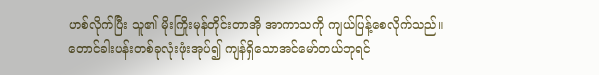ဟစ်လိုက်ပြီး သူ၏ မိုးကြိုးမုန်တိုင်းတာအို အာကာသကို ကျယ်ပြန့်စေလိုက်သည်။
တောင်ခါးပန်းတစ်ခုလုံးဖုံးအုပ်၍ ကျန်ရှိသောအင်မော်တယ်ဘုရင်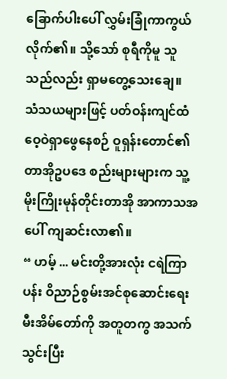ခြောက်ပါးပေါ် လွှမ်းခြုံကာကွယ်လိုက်၏။ သို့သော် စုရီကိုမူ သူသည်လည်း ရှာမတွေ့သေးချေ။
သံသယများဖြင့် ပတ်ဝန်းကျင်ထံ ဝေ့ဝဲရှာဖွေနေစဉ် ဝူရှန်းတောင်၏ တာအိုဥပဒေ စည်းများများက သူ့မိုးကြိုးမုန်တိုင်းတာအို အာကာသအပေါ် ကျဆင်းလာ၏။
“ ဟမ့် ... မင်းတို့အားလုံး ငရဲကြာပန်း ဝိညာဉ်စွမ်းအင်စုဆောင်းရေး မီးအိမ်တော်ကို အတူတကွ အသက်သွင်းပြီး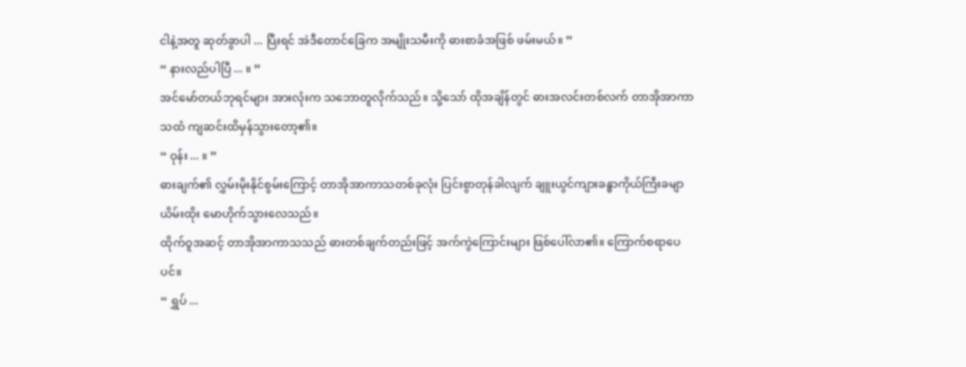ငါနဲ့အတူ ဆုတ်ခွာပါ ... ပြီးရင် အဲဒီတောင်ခြေက အမျိုးသမီးကို ဓားစာခံအဖြစ် ဖမ်းမယ်။ ”
“ နားလည်ပါပြီ ... ။ ”
အင်မော်တယ်ဘုရင်များ အားလုံးက သဘောတူလိုက်သည်။ သို့သော် ထိုအချိန်တွင် ဓားအလင်းတစ်လက် တာအိုအာကာသထံ ကျဆင်းထိမှန်သွားတော့၏။
“ ဝုန်း ... ။ ”
ဓားချက်၏ လွှမ်းမိုးနိုင်စွမ်းကြောင့် တာအိုအာကာသတစ်ခုလုံး ပြင်းစွာတုန်ခါလျက် ချူးယွင်ကျားခန္ဓာကိုယ်ကြီးခမျာ ယိမ်းထိုး မောဟိုက်သွားလေသည်။
ထိုက်ဝူအဆင့် တာအိုအာကာသသည် ဓားတစ်ချက်တည်းဖြင့် အက်ကွဲကြောင်းများ ဖြစ်ပေါ်လာ၏။ ကြောက်စရာပေပင်။
“ ရွှပ် ...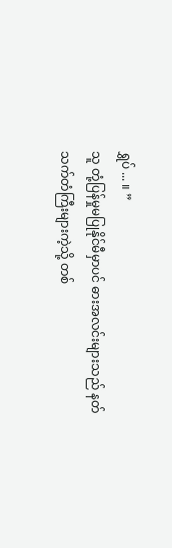ရွှပ် ... ။ ”
သူ တုံ့ပြန်မှုမပြုနိုင်မီမှာပင် ဓားအလင်းများသည် နတ်သက်တံကြီးများကဲ့သို့ တစ်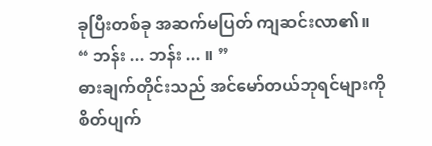ခုပြီးတစ်ခု အဆက်မပြတ် ကျဆင်းလာ၏။
“ ဘန်း ... ဘန်း ... ။ ”
ဓားချက်တိုင်းသည် အင်မော်တယ်ဘုရင်များကို စိတ်ပျက်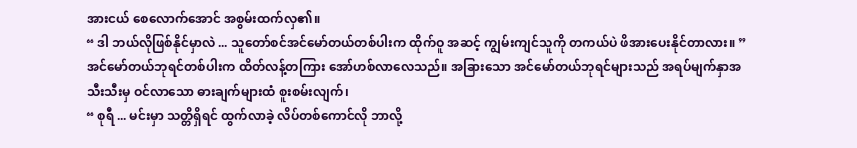အားငယ် စေလောက်အောင် အစွမ်းထက်လှ၏။
“ ဒါ ဘယ်လိုဖြစ်နိုင်မှာလဲ ... သူတော်စင်အင်မော်တယ်တစ်ပါးက ထိုက်ဝူ အဆင့် ကျွမ်းကျင်သူကို တကယ်ပဲ ဖိအားပေးနိုင်တာလား။ ”
အင်မော်တယ်ဘုရင်တစ်ပါးက ထိတ်လန့်တကြား အော်ဟစ်လာလေသည်။ အခြားသော အင်မော်တယ်ဘုရင်များသည် အရပ်မျက်နှာအသီးသီးမှ ဝင်လာသော ဓားချက်များထံ စူးစမ်းလျက်၊
“ စုရီ ... မင်းမှာ သတ္တိရှိရင် ထွက်လာခဲ့ လိပ်တစ်ကောင်လို ဘာလို့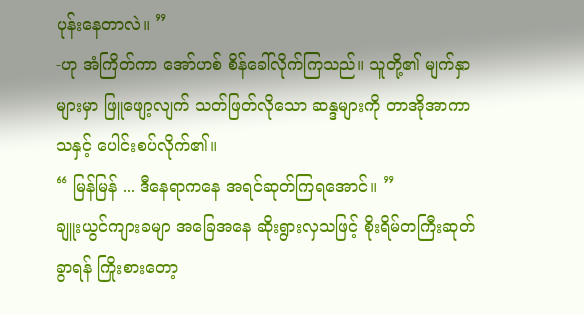ပုန်းနေတာလဲ။ ”
-ဟု အံကြိတ်ကာ အော်ဟစ် စိန်ခေါ်လိုက်ကြသည်။ သူတို့၏ မျက်နှာများမှာ ဖြူဖျော့လျက် သတ်ဖြတ်လိုသော ဆန္ဒများကို တာအိုအာကာသနှင့် ပေါင်းစပ်လိုက်၏။
“ မြန်မြန် ... ဒီနေရာကနေ အရင်ဆုတ်ကြရအောင်။ ”
ချူးယွင်ကျားခမျာ အခြေအနေ ဆိုးရွားလှသဖြင့် စိုးရိမ်တကြီးဆုတ်ခွာရန် ကြိုးစားတော့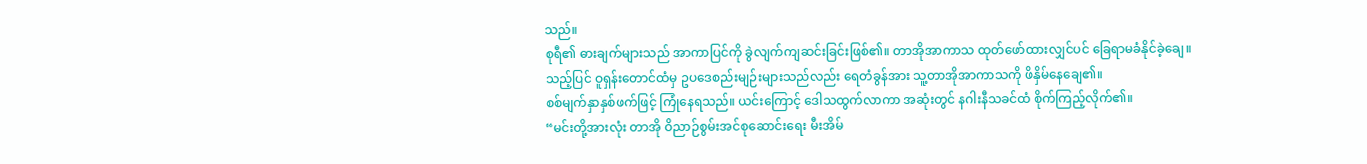သည်။
စုရီ၏ ဓားချက်များသည် အာကာပြင်ကို ခွဲလျက်ကျဆင်းခြင်းဖြစ်၏။ တာအိုအာကာသ ထုတ်ဖော်ထားလျှင်ပင် ခြေရာမခံနိုင်ခဲ့ချေ။
သည့်ပြင် ဝူရှန်းတောင်ထံမှ ဥပဒေစည်းမျဉ်းများသည်လည်း ရေတံခွန်အား သူ့တာအိုအာကာသကို ဖိနှိမ်နေချေ၏။
စစ်မျက်နှာနှစ်ဖက်ဖြင့် ကြုံနေရသည်။ ယင်းကြောင့် ဒေါသထွက်လာကာ အဆုံးတွင် နဂါးနီသခင်ထံ စိုက်ကြည့်လိုက်၏။
“မင်းတို့အားလုံး တာအို ဝိညာဉ်စွမ်းအင်စုဆောင်းရေး မီးအိမ်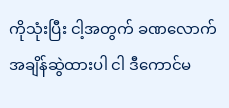ကိုသုံးပြီး ငါ့အတွက် ခဏလောက် အချိန်ဆွဲထားပါ ငါ ဒီကောင်မ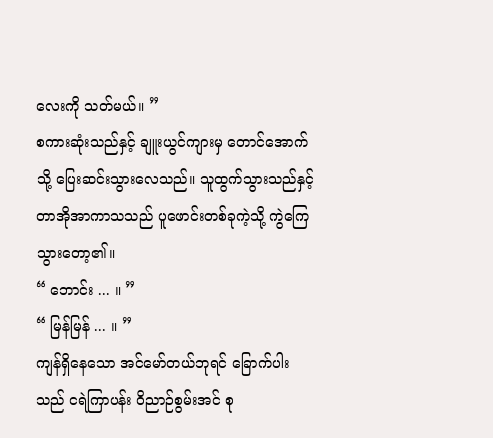လေးကို သတ်မယ်။ ”
စကားဆုံးသည်နှင့် ချူးယွင်ကျားမှ တောင်အောက်သို့ ပြေးဆင်းသွားလေသည်။ သူထွက်သွားသည်နှင့် တာအိုအာကာသသည် ပူဖောင်းတစ်ခုကဲ့သို့ ကွဲကြေသွားတော့၏။
“ ဘောင်း ... ။ ”
“ မြန်မြန် ... ။ ”
ကျန်ရှိနေသော အင်မော်တယ်ဘုရင် ခြောက်ပါးသည် ငရဲကြာပန်း ဝိညာဉ်စွမ်းအင် စု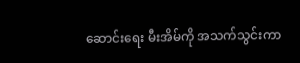ဆောင်းရေး မီးအိမ်ကို အသက်သွင်းကာ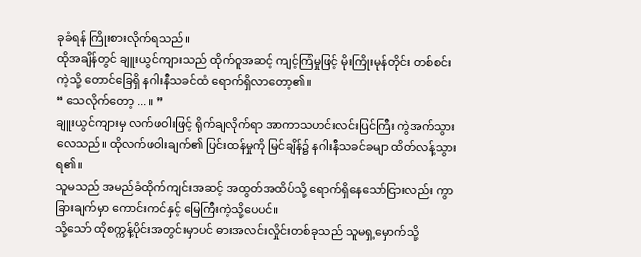ခုခံရန် ကြိုးစားလိုက်ရသည်။
ထိုအချိန်တွင် ချူးယွင်ကျားသည် ထိုက်ဝူအဆင့် ကျင့်ကြံမှုဖြင့် မိုးကြိုးမုန်တိုင်း တစ်စင်းကဲ့သို့ တောင်ခြေရှိ နဂါးနီသခင်ထံ ရောက်ရှိလာတော့၏။
“ သေလိုက်တော့ ... ။ ”
ချူးယွင်ကျားမှ လက်ဖဝါးဖြင့် ရိုက်ချလိုက်ရာ အာကာသဟင်းလင်းပြင်ကြီး ကွဲအက်သွားလေသည်။ ထိုလက်ဖဝါးချက်၏ ပြင်းထန်မှုကို မြင်ချိန်၌ နဂါးနီသခင်ခမျာ ထိတ်လန့်သွားရ၏။
သူမသည် အမည်ခံထိုက်ကျင်းအဆင့် အထွတ်အထိပ်သို့ ရောက်ရှိနေသော်ငြားလည်း ကွာခြားချက်မှာ ကောင်းကင်နှင့် မြေကြီးကဲ့သို့ပေပင်။
သို့သော် ထိုစက္ကန့်ပိုင်းအတွင်းမှာပင် ဓားအလင်းလှိုင်းတစ်ခုသည် သူမရှ့မှောက်သို့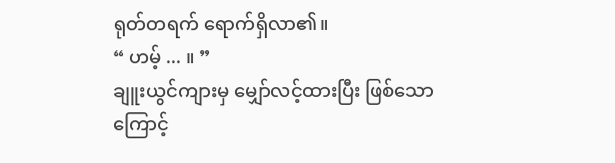ရုတ်တရက် ရောက်ရှိလာ၏။
“ ဟမ့် ... ။ ”
ချူးယွင်ကျားမှ မျှော်လင့်ထားပြီး ဖြစ်သောကြောင့်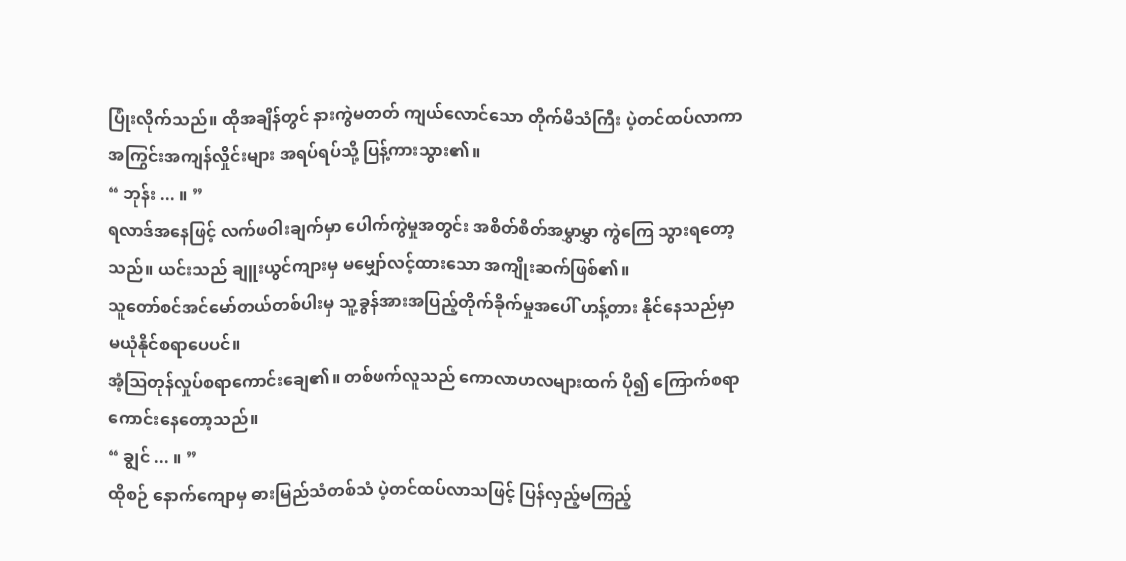ပြုံးလိုက်သည်။ ထိုအချိန်တွင် နားကွဲမတတ် ကျယ်လောင်သော တိုက်မိသံကြီး ပဲ့တင်ထပ်လာကာ အကြွင်းအကျန်လှိုင်းများ အရပ်ရပ်သို့ ပြန့်ကားသွား၏။
“ ဘုန်း ... ။ ”
ရလာဒ်အနေဖြင့် လက်ဖဝါးချက်မှာ ပေါက်ကွဲမှုအတွင်း အစိတ်စိတ်အမွှာမွှာ ကွဲကြေ သွားရတော့သည်။ ယင်းသည် ချူးယွင်ကျားမှ မမျှော်လင့်ထားသော အကျိုးဆက်ဖြစ်၏။
သူတော်စင်အင်မော်တယ်တစ်ပါးမှ သူ့ခွန်အားအပြည့်တိုက်ခိုက်မှုအပေါ် ဟန့်တား နိုင်နေသည်မှာ မယုံနိုင်စရာပေပင်။
အံ့ဩတုန်လှုပ်စရာကောင်းချေ၏။ တစ်ဖက်လူသည် ကောလာဟလများထက် ပို၍ ကြောက်စရာ ကောင်းနေတော့သည်။
“ ချွင် ... ။ ”
ထိုစဉ် နောက်ကျောမှ ဓားမြည်သံတစ်သံ ပဲ့တင်ထပ်လာသဖြင့် ပြန်လှည့်မကြည့်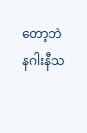တော့ဘဲ နဂါးနီသ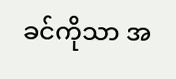ခင်ကိုသာ အ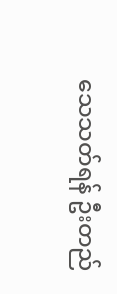သေသတ်ရန် ဦးတည်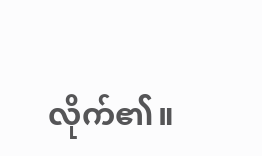လိုက်၏။